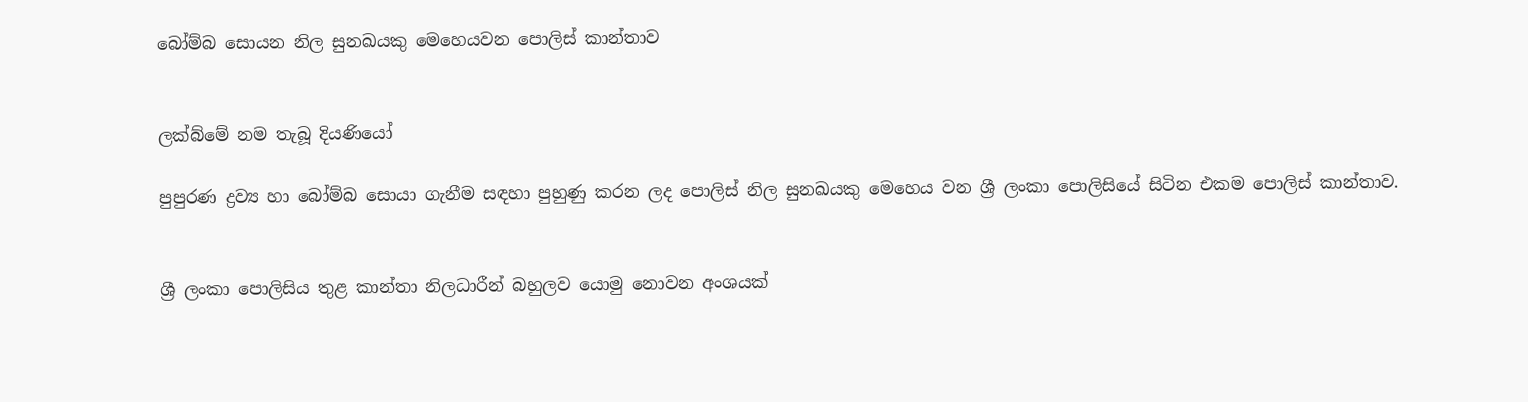බෝම්බ සොයන නිල සුනඛයකු මෙහෙයවන පොලිස් කාන්තාව


ලක්‌බ්මේ නම තැබූ දියණියෝ

පුපුරණ ද්‍රව්‍ය හා බෝම්බ සොයා ගැනීම සඳහා පුහුණු කරන ලද පොලිස් නිල සුනඛයකු මෙහෙය වන ශ්‍රී ලංකා පොලිසියේ සිටින එකම පොලිස් කාන්තාව.


ශ්‍රී ලංකා පොලිසිය තුළ කාන්තා නිලධාරීන් බහුලව යොමු නොවන අංශයක්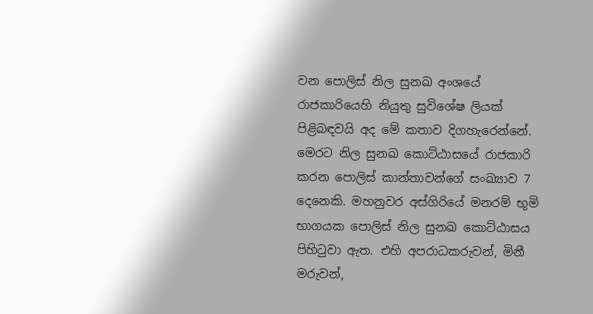වන පොලිස් නිල සුනඛ අංශයේ රාජකාරියෙහි නියුතු සුවිශේෂ ලියක් පිළිබඳවයි අද මේ කතාව දිගහැරෙන්නේ. මෙරට නිල සුනඛ කොට්ඨාසයේ රාජකාරි කරන පොලිස් කාන්තාවන්ගේ සංඛ්‍යාව 7 දෙනෙකි. මහනුවර අස්ගිරියේ මනරම් භූමි භාගයක පොලිස් නිල සුනඛ කොට්ඨාසය පිහිටුවා ඇත. එහි අපරාධකරුවන්, මිනී මරුවන්,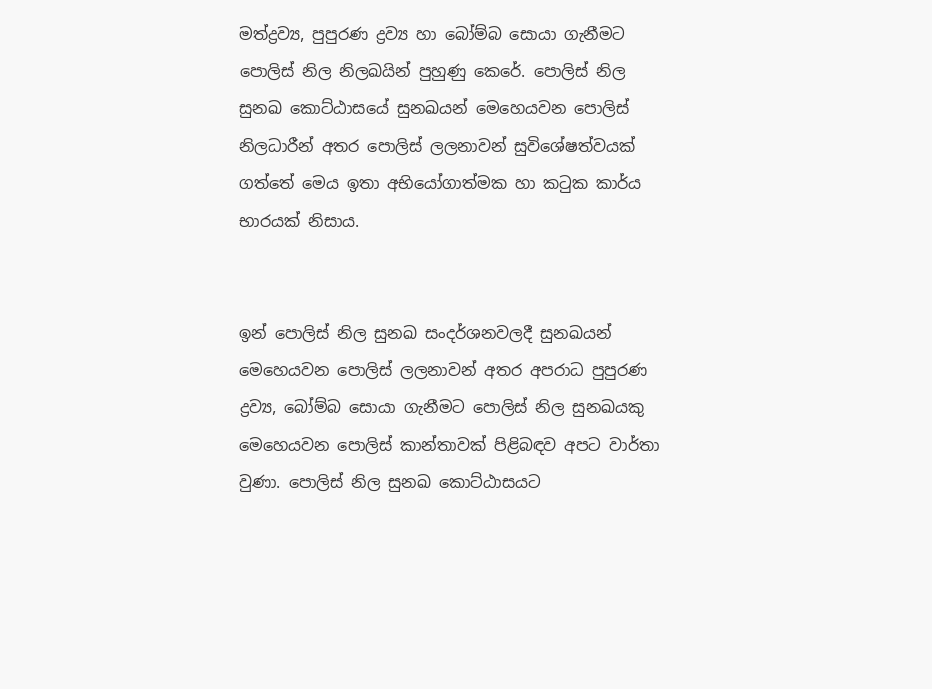මත්ද්‍රව්‍ය, පුපුරණ ද්‍රව්‍ය හා බෝම්බ සොයා ගැනීමට පොලිස් නිල නිලඛයින් පුහුණු කෙරේ. පොලිස් නිල සුනඛ කොට්ඨාසයේ සුනඛයන් මෙහෙයවන පොලිස් නිලධාරීන් අතර පොලිස් ලලනාවන් සුවිශේෂත්වයක් ගත්තේ මෙය ඉතා අභියෝගාත්මක හා කටුක කාර්ය භාරයක් නිසාය.


ඉන් පොලිස් නිල සුනඛ සංදර්ශනවලදී සුනඛයන් මෙහෙයවන පොලිස් ලලනාවන් අතර අපරාධ පුපුරණ ද්‍රව්‍ය, බෝම්බ සොයා ගැනීමට පොලිස් නිල සුනඛයකු මෙහෙයවන පොලිස් කාන්තාවක් පිළිබඳව අපට වාර්තා වුණා. පොලිස් නිල සුනඛ කොට්ඨාසයට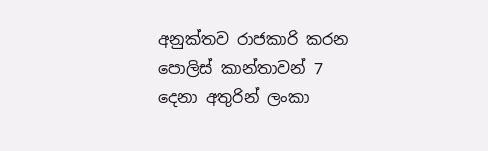අනුක්තව රාජකාරි කරන පොලිස් කාන්තාවන් 7 දෙනා අතුරින් ලංකා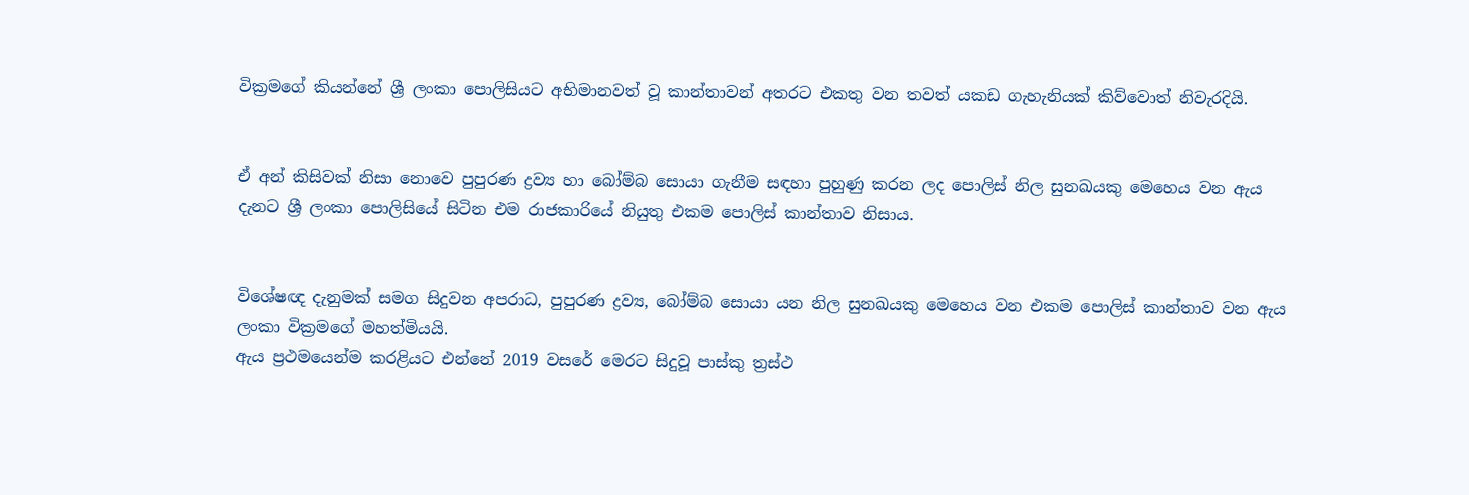වික්‍රමගේ කියන්නේ ශ්‍රී ලංකා පොලිසියට අභිමානවත් වූ කාන්තාවන් අතරට එකතු වන තවත් යකඩ ගැහැනියක් කිව්වොත් නිවැරදියි.


ඒ අන් කිසිවක් නිසා නොවෙ පුපුරණ ද්‍රව්‍ය හා බෝම්බ සොයා ගැනීම සඳහා පුහුණු කරන ලද පොලිස් නිල සුනඛයකු මෙහෙය වන ඇය දැනට ශ්‍රී ලංකා පොලිසියේ සිටින එම රාජකාරියේ නියුතු එකම පොලිස් කාන්තාව නිසාය.


විශේෂඥ දැනුමක් සමග සිදුවන අපරාධ, පුපුරණ ද්‍රව්‍ය, බෝම්බ සොයා යන නිල සුනඛයකු මෙහෙය වන එකම පොලිස් කාන්තාව වන ඇය ලංකා වික්‍රමගේ මහත්මියයි.
ඇය ප්‍රථමයෙන්ම කරළියට එන්නේ 2019 වසරේ මෙරට සිදුවූ පාස්කු ත්‍රස්ථ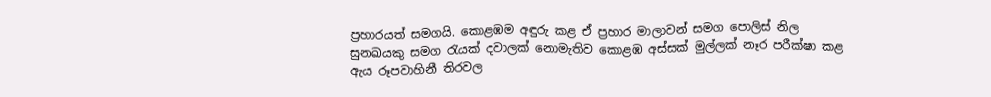ප්‍රහාරයත් සමගයි. කොළඹම අඳුරු කළ ඒ ප්‍රහාර මාලාවන් සමග පොලිස් නිල සුනඛයකු සමග රැයක් දවාලක් නොමැතිව කොළඹ අස්සක් මුල්ලක් නෑර පරීක්ෂා කළ ඇය රූපවාහිනී තිරවල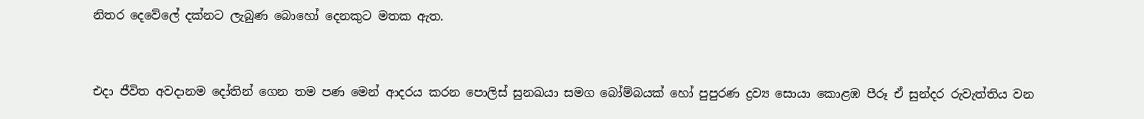නිතර දෙවේලේ දක්නට ලැබුණ බොහෝ දෙනකුට මතක ඇත.


එදා ජීවිත අවදානම දෝතින් ගෙන තම පණ මෙන් ආදරය කරන පොලිස් සුනඛයා සමග බෝම්බයක් හෝ පුපුරණ ද්‍රව්‍ය සොයා කොළඹ පීරූ ඒ සුන්දර රුවැත්තිය වන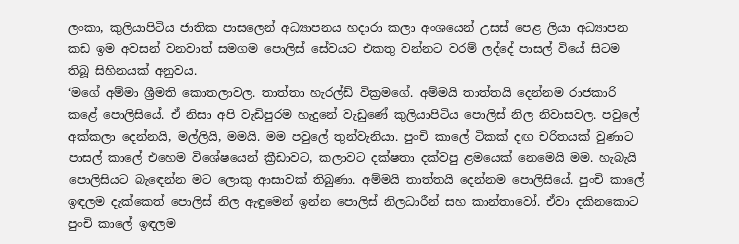ලංකා, කුලියාපිටිය ජාතික පාසලෙන් අධ්‍යාපනය හදාරා කලා අංශයෙන් උසස් පෙළ ලියා අධ්‍යාපන කඩ ඉම අවසන් වනවාත් සමගම පොලිස් සේවයට එකතු වන්නට වරම් ලද්දේ පාසල් වියේ සිටම තිබූ සිහිනයක් අනුවය.
‘මගේ අම්මා ශ්‍රීමති කොතලාවල. තාත්තා හැරල්ඩ් වික්‍රමගේ. අම්මයි තාත්තයි දෙන්නම රාජකාරි කළේ පොලිසියේ. ඒ නිසා අපි වැඩිපුරම හැදුනේ වැඩුණේ කුලියාපිටිය පොලිස් නිල නිවාසවල. පවුලේ අක්කලා දෙන්නයි, මල්ලියි, මමයි. මම පවුලේ තුන්වැනියා. පුංචි කාලේ ටිකක් දඟ චරිතයක් වුණාට පාසල් කාලේ එහෙම විශේෂයෙන් ක්‍රීඩාවට, කලාවට දක්ෂතා දක්වපු ළමයෙක් නෙමෙයි මම. හැබැයි පොලිසියට බැඳෙන්න මට ලොකු ආසාවක් තිබුණා. අම්මයි තාත්තයි දෙන්නම පොලිසියේ. පුංචි කාලේ ඉඳලම දැක්කෙත් පොලිස් නිල ඇඳුමෙන් ඉන්න පොලිස් නිලධාරීන් සහ කාන්තාවෝ. ඒවා දකිනකොට පුංචි කාලේ ඉඳලම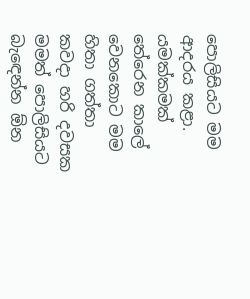පොලිසියට මම ආදරය කළා. යමක්කමක් තේරෙන කාලේ වෙනකොට මම හිතා ගත්තා කවදා හරි දවසක මමත් පොලිසියට බැඳෙන්න ඕන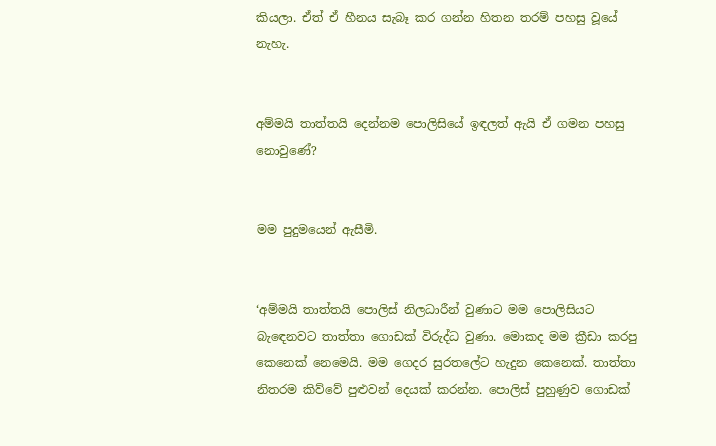කියලා. ඒත් ඒ හීනය සැබෑ කර ගන්න හිතන තරම් පහසු වූයේ නැහැ.


අම්මයි තාත්තයි දෙන්නම පොලිසියේ ඉඳලත් ඇයි ඒ ගමන පහසු නොවුණේ?


මම පුදුමයෙන් ඇසීමි.


‘අම්මයි තාත්තයි පොලිස් නිලධාරීන් වුණාට මම පොලිසියට බැඳෙනවට තාත්තා ගොඩක් විරුද්ධ වුණා. මොකද මම ක්‍රීඩා කරපු කෙනෙක් නෙමෙයි. මම ගෙදර සුරතලේට හැදුන කෙනෙක්. තාත්තා නිතරම කිව්වේ පුළුවන් දෙයක් කරන්න. පොලිස් පුහුණුව ගොඩක්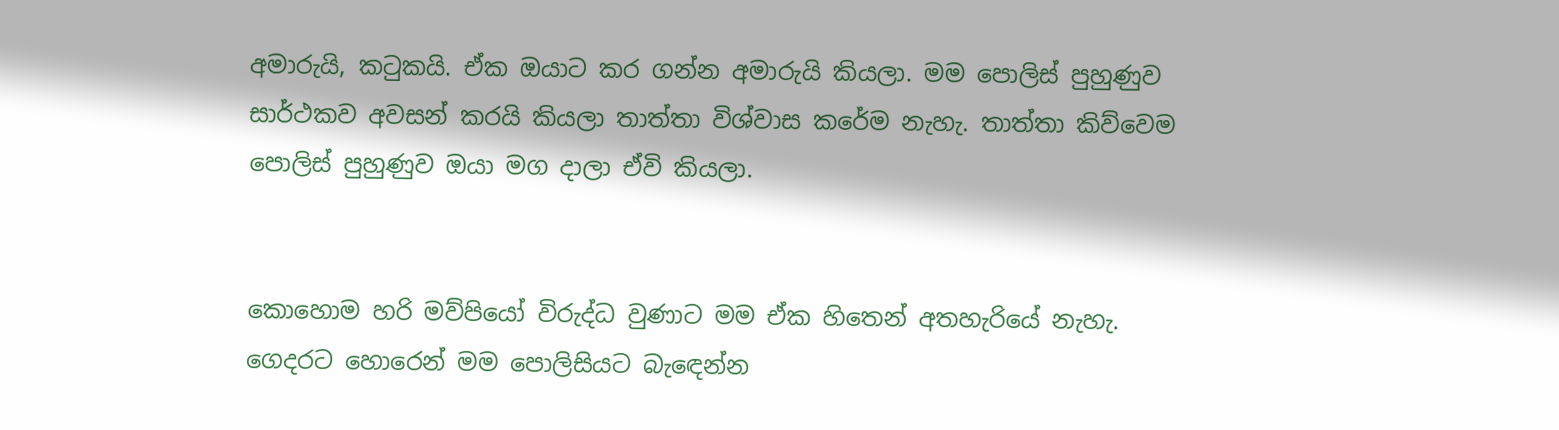අමාරුයි, කටුකයි. ඒක ඔයාට කර ගන්න අමාරුයි කියලා. මම පොලිස් පුහුණුව සාර්ථකව අවසන් කරයි කියලා තාත්තා විශ්වාස කරේම නැහැ. තාත්තා කිව්වෙම පොලිස් පුහුණුව ඔයා මග දාලා ඒවි කියලා.


කොහොම හරි මව්පියෝ විරුද්ධ වුණාට මම ඒක හිතෙන් අතහැරියේ නැහැ. ගෙදරට හොරෙන් මම පොලිසියට බැඳෙන්න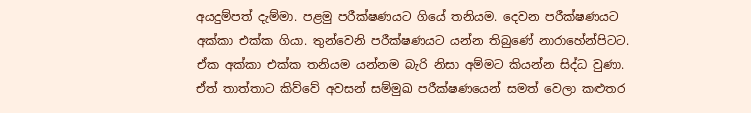අයදුම්පත් දැම්මා. පළමු පරීක්ෂණයට ගියේ තනියම. දෙවන පරීක්ෂණයට අක්කා එක්ක ගියා. තුන්වෙනි පරීක්ෂණයට යන්න තිබුණේ නාරාහේන්පිටට. ඒක අක්කා එක්ක තනියම යන්නම බැරි නිසා අම්මට කියන්න සිද්ධ වුණා. ඒත් තාත්තාට කිව්වේ අවසන් සම්මුඛ පරීක්ෂණයෙන් සමත් වෙලා කළුතර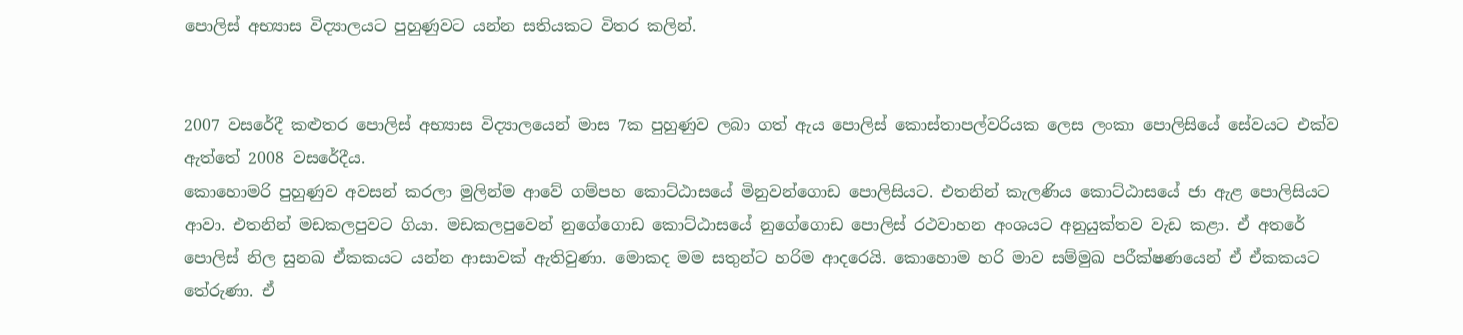පොලිස් අභ්‍යාස විද්‍යාලයට පුහුණුවට යන්න සතියකට විතර කලින්.


2007 වසරේදී කළුතර පොලිස් අභ්‍යාස විද්‍යාලයෙන් මාස 7ක පුහුණුව ලබා ගත් ඇය පොලිස් කොස්තාපල්වරියක ලෙස ලංකා පොලිසියේ සේවයට එක්ව ඇත්තේ 2008 වසරේදීය.
කොහොමරි පුහුණුව අවසන් කරලා මුලින්ම ආවේ ගම්පහ කොට්ඨාසයේ මිනුවන්ගොඩ පොලිසියට. එතනින් කැලණිය කොට්ඨාසයේ ජා ඇළ පොලිසියට ආවා. එතනින් මඩකලපුවට ගියා. මඩකලපුවෙන් නුගේගොඩ කොට්ඨාසයේ නුගේගොඩ පොලිස් රථවාහන අංශයට අනුයුක්තව වැඩ කළා. ඒ අතරේ පොලිස් නිල සුනඛ ඒකකයට යන්න ආසාවක් ඇතිවුණා. මොකද මම සතුන්ට හරිම ආදරෙයි. කොහොම හරි මාව සම්මුඛ පරීක්ෂණයෙන් ඒ ඒකකයට තේරුණා. ඒ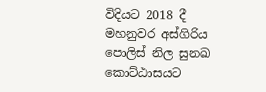විදියට 2018 දී මහනුවර අස්ගිරිය පොලිස් නිල සුනඛ කොට්ඨාසයට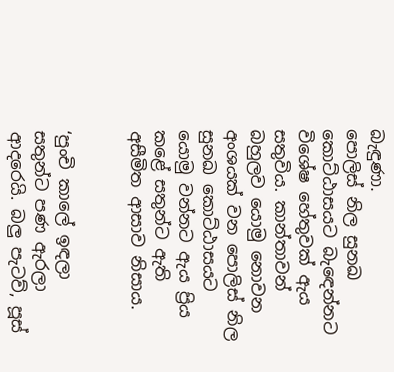බැඳුණා.
පොලිස් නිල සුනඛ කොට්ඨාසයට බැඳෙන්නට විශේෂ හේතුවක් ඇය සතුවිය. කාන්තාවන් බහුලව යොමු නොවන අංශයක් වන පොලිස් නිල සුනඛ කොට්ඨාසයට යොමු වන්නට ඇය ප්‍රිය කළේ සතුන්ට ඇති අසීමිත ආසාව නිසාය.


‘පුංචි කාලේ ඉඳලා සතුන්ට පණ ඇරලා ආදරෙයි. බලු පැටව්, පූස්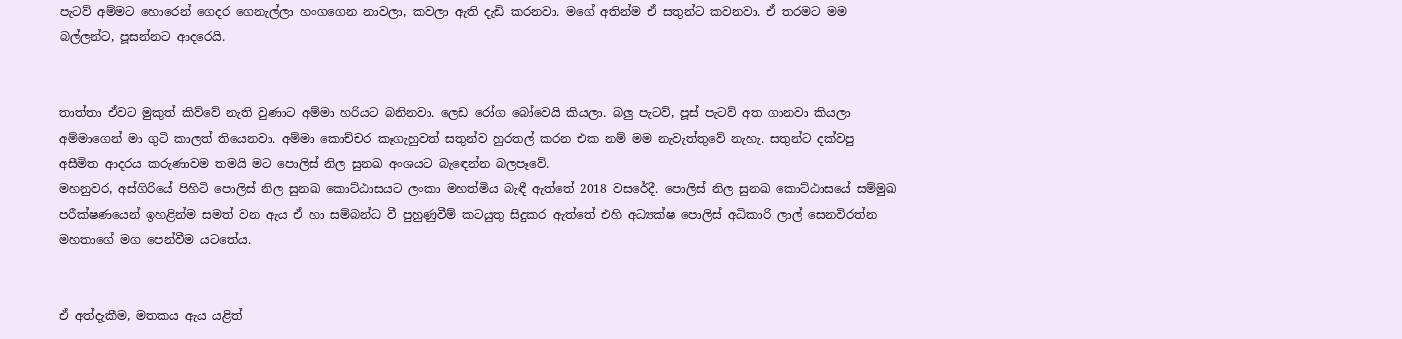පැටව් අම්මට හොරෙන් ගෙදර ගෙනැල්ලා හංගගෙන නාවලා, කවලා ඇති දැඩි කරනවා. මගේ අතින්ම ඒ සතුන්ට කවනවා. ඒ තරමට මම බල්ලන්ට, පූසන්නට ආදරෙයි.


තාත්තා ඒවට මුකුත් කිව්වේ නැති වුණාට අම්මා හරියට බනිනවා. ලෙඩ රෝග බෝවෙයි කියලා. බලු පැටව්, පූස් පැටව් අත ගානවා කියලා අම්මාගෙන් මා ගුටි කාලත් තියෙනවා. අම්මා කොච්චර කෑගැහුවත් සතුන්ව හුරතල් කරන එක නම් මම නැවැත්තුවේ නැහැ. සතුන්ට දක්වපු අසීමිත ආදරය කරුණාවම තමයි මට පොලිස් නිල සුනඛ අංශයට බැඳෙන්න බලපෑවේ.
මහනුවර, අස්ගිරියේ පිහිටි පොලිස් නිල සුනඛ කොට්ඨාසයට ලංකා මහත්මිය බැඳී ඇත්තේ 2018 වසරේදී. පොලිස් නිල සුනඛ කොට්ඨාසයේ සම්මුඛ පරීක්ෂණයෙන් ඉහළින්ම සමත් වන ඇය ඒ හා සම්බන්ධ වී පුහුණුවීම් කටයුතු සිදුකර ඇත්තේ එහි අධ්‍යක්ෂ පොලිස් අධිකාරි ලාල් සෙනවිරත්න මහතාගේ මග පෙන්වීම යටතේය.


ඒ අත්දැකීම, මතකය ඇය යළිත්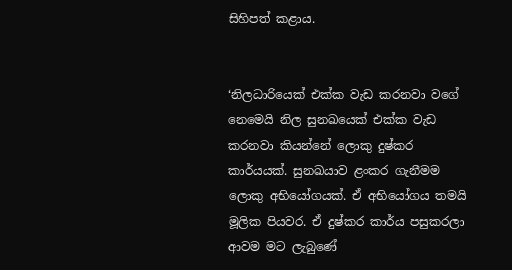සිහිපත් කළාය.


‘නිලධාරියෙක් එක්ක වැඩ කරනවා වගේ නෙමෙයි නිල සුනඛයෙක් එක්ක වැඩ කරනවා කියන්නේ ලොකු දුෂ්කර කාර්යයක්. සුනඛයාව ළංකර ගැනීමම ලොකු අභියෝගයක්. ඒ අභියෝගය තමයි මූලික පියවර. ඒ දුෂ්කර කාර්ය පසුකරලා ආවම මට ලැබුණේ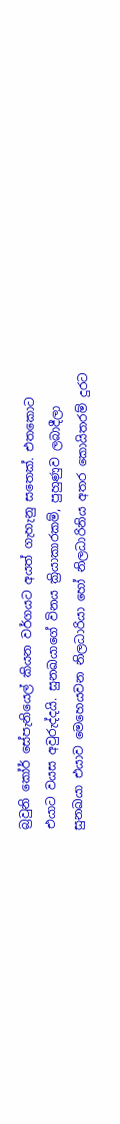බ්‍රවුනි කෝර් සේපැනියෙල් කියන වර්ගයට අයත් ගැහැනු සතෙක්. එතකොට එයාට වයස අවුරුද්දයි. සුනඛයාගේ විනය ක්‍රියාකාරකම්, පුහුණුව ලබාදීලා සුනඛයා එයාව මෙහෙයවන නිලධාරියා හෝ නිලධාරිනිය අතර කොයිතරම් දුරට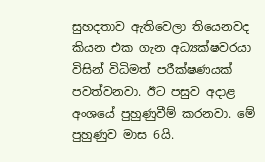සුහදතාව ඇතිවෙලා තියෙනවද කියන එක ගැන අධ්‍යක්ෂවරයා විසින් විධිමත් පරීක්ෂණයක් පවත්වනවා. ඊට පසුව අදාළ අංශයේ පුහුණුවීම් කරනවා. මේ පුහුණුව මාස 6යි.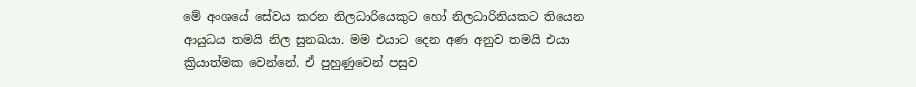මේ අංශයේ සේවය කරන නිලධාරියෙකුට හෝ නිලධාරිනියකට තියෙන ආයුධය තමයි නිල සුනඛයා. මම එයාට දෙන අණ අනුව තමයි එයා ක්‍රියාත්මක වෙන්නේ. ඒ පුහුණුවෙන් පසුව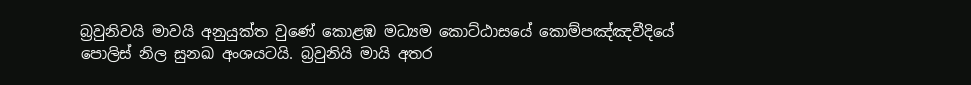බ්‍රවුනිවයි මාවයි අනුයුක්ත වුණේ කොළඹ මධ්‍යම කොට්ඨාසයේ කොම්පඤ්ඤවීදියේ පොලිස් නිල සුනඛ අංශයටයි. බ්‍රවුනියි මායි අතර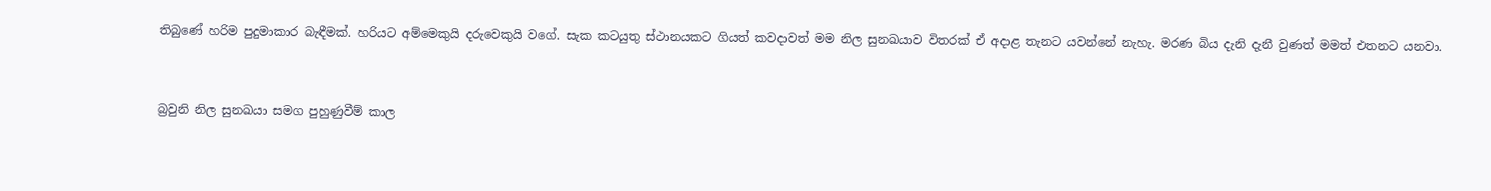තිබුණේ හරිම පුදුමාකාර බැඳීමක්. හරියට අම්මෙකුයි දරුවෙකුයි වගේ. සැක කටයුතු ස්ථානයකට ගියත් කවදාවත් මම නිල සුනඛයාව විතරක් ඒ අදාළ තැනට යවන්නේ නැහැ. මරණ බිය දැනි දැනී වුණත් මමත් එතනට යනවා.


බ්‍රවුනි නිල සුනඛයා සමග පුහුණුවීම් කාල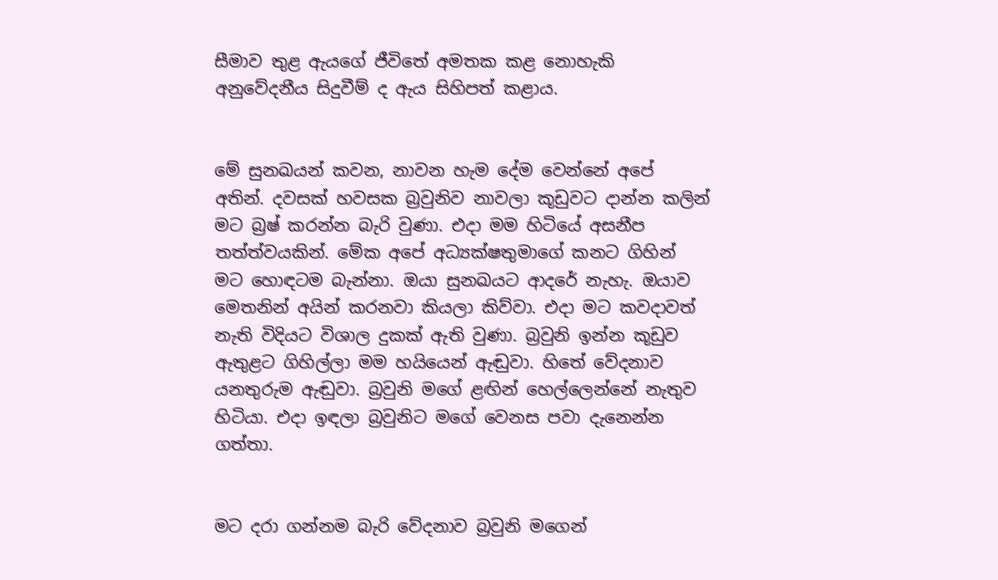සීමාව තුළ ඇයගේ ජීවිතේ අමතක කළ නොහැකි අනුවේදනීය සිදුවීම් ද ඇය සිහිපත් කළාය.


මේ සුනඛයන් කවන, නාවන හැම දේම වෙන්නේ අපේ අතින්. දවසක් හවසක බ්‍රවුනිව නාවලා කූඩුවට දාන්න කලින් මට බ්‍රෂ් කරන්න බැරි වුණා. එදා මම හිටියේ අසනීප තත්ත්වයකින්. මේක අපේ අධ්‍යක්ෂතුමාගේ කනට ගිහින් මට හොඳටම බැන්නා. ඔයා සුනඛයට ආදරේ නැහැ. ඔයාව මෙතනින් අයින් කරනවා කියලා කිව්වා. එදා මට කවදාවත් නැති විදියට විශාල දුකක් ඇති වුණා. බ්‍රවුනි ඉන්න කූඩුව ඇතුළට ගිහිල්ලා මම හයියෙන් ඇඬුවා. හිතේ වේදනාව යනතුරුම ඇඬුවා. බ්‍රවුනි මගේ ළඟින් හෙල්ලෙන්නේ නැතුව හිටියා. එදා ඉඳලා බ්‍රවුනිට මගේ වෙනස පවා දැනෙන්න ගත්තා.


මට දරා ගන්නම බැරි වේදනාව බ්‍රවුනි මගෙන්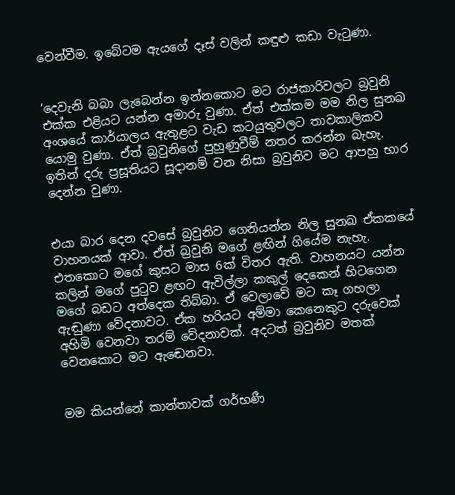වෙන්වීම. ඉබේටම ඇයගේ දෑස් වලින් කඳුළු කඩා වැටුණා.


‘දෙවැනි බබා ලැබෙන්න ඉන්නකොට මට රාජකාරිවලට බ්‍රවුනි එක්ක එළියට යන්න අමාරු වුණා. ඒත් එක්කම මම නිල සුනඛ අංශයේ කාර්යාලය ඇතුළට වැඩ කටයුතුවලට තාවකාලිකව යොමු වුණා. ඒත් බ්‍රවුනිගේ පුහුණුවීම් නතර කරන්න බැහැ. ඉතින් දරු ප්‍රසූතියට සූදානම් වන නිසා බ්‍රවුනිව මට ආපහු භාර දෙන්න වුණා.


එයා බාර දෙන දවසේ බ්‍රවුනිව ගෙනියන්න නිල සුනඛ ඒකකයේ වාහනයක් ආවා. ඒත් බ්‍රවුනි මගේ ළඟින් ගියේම නැහැ. එතකොට මගේ කුසට මාස 6ක් විතර ඇති. වාහනයට යන්න කලින් මගේ පුටුව ළඟට ඇවිල්ලා කකුල් දෙකෙන් හිටගෙන මගේ බඩට අත්දෙක තිබ්බා. ඒ වෙලාවේ මට කෑ ගහලා ඇඬුණා වේදනාවට. ඒක හරියට අම්මා කෙනෙකුට දරුවෙක් අහිමි වෙනවා තරම් වේදනාවක්. අදටත් බ්‍රවුනිව මතක් වෙනකොට මට ඇඬෙනවා.


මම කියන්නේ කාන්තාවක් ගර්භණී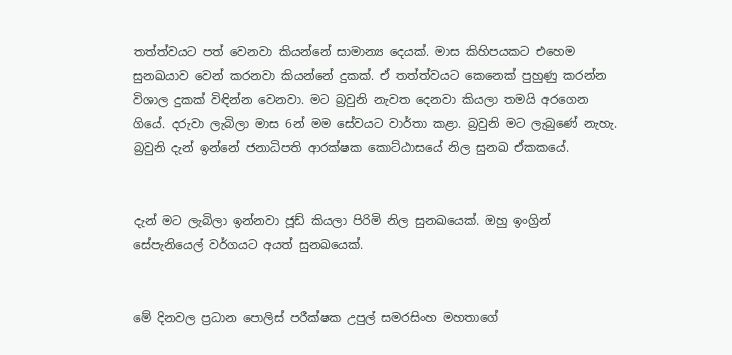තත්ත්වයට පත් වෙනවා කියන්නේ සාමාන්‍ය දෙයක්. මාස කිහිපයකට එහෙම සුනඛයාව වෙන් කරනවා කියන්නේ දුකක්. ඒ තත්ත්වයට කෙනෙක් පුහුණු කරන්න විශාල දුකක් විඳින්න වෙනවා. මට බ්‍රවුනි නැවත දෙනවා කියලා තමයි අරගෙන ගියේ. දරුවා ලැබිලා මාස 6න් මම සේවයට වාර්තා කළා. බ්‍රවුනි මට ලැබුණේ නැහැ. බ්‍රවුනි දැන් ඉන්නේ ජනාධිපති ආරක්ෂක කොට්ඨාසයේ නිල සුනඛ ඒකකයේ.


දැන් මට ලැබිලා ඉන්නවා ජූඩ් කියලා පිරිමි නිල සුනඛයෙක්. ඔහු ඉංග්‍රින් සේපැනියෙල් වර්ගයට අයත් සුනඛයෙක්.


මේ දිනවල ප්‍රධාන පොලිස් පරීක්ෂක උපුල් සමරසිංහ මහතාගේ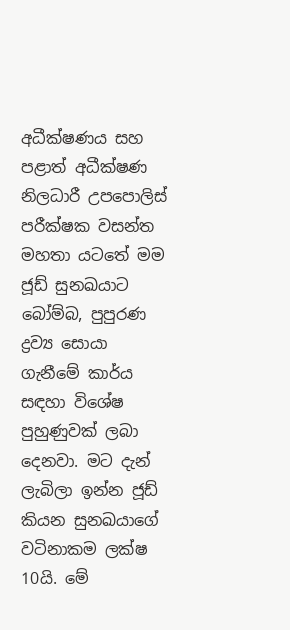අධීක්ෂණය සහ පළාත් අධීක්ෂණ නිලධාරී උපපොලිස් පරීක්ෂක වසන්ත මහතා යටතේ මම ජූඩ් සුනඛයාට බෝම්බ, පුපුරණ ද්‍රව්‍ය සොයා ගැනීමේ කාර්ය සඳහා විශේෂ පුහුණුවක් ලබා දෙනවා. මට දැන් ලැබිලා ඉන්න ජූඩ් කියන සුනඛයාගේ වටිනාකම ලක්ෂ 10යි. මේ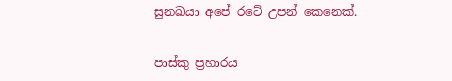සුනඛයා අපේ රටේ උපන් කෙනෙක්.


පාස්කු ප්‍රහාරය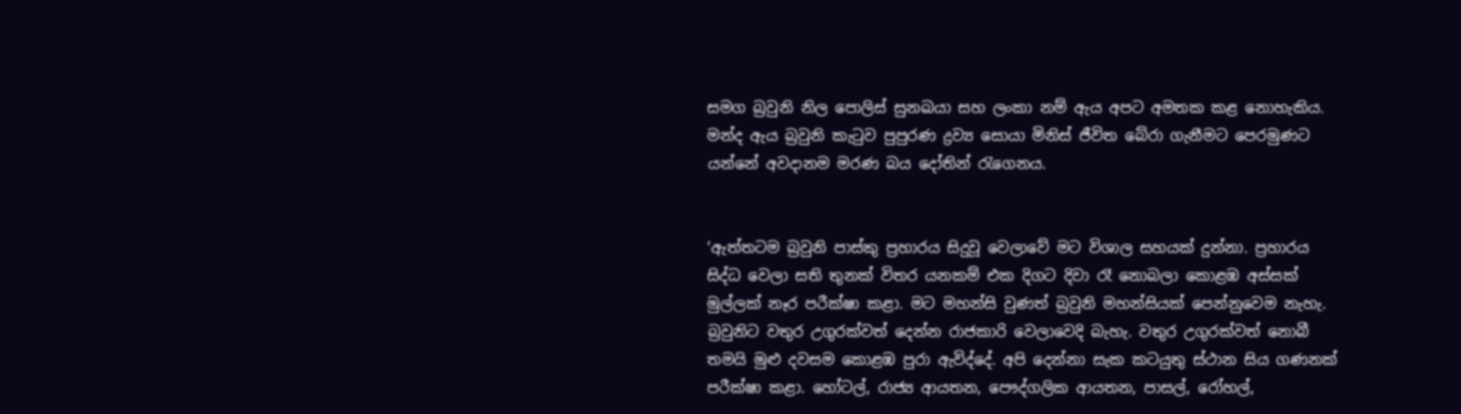සමග බ්‍රවුනි නිල පොලිස් සුනඛයා සහ ලංකා නම් ඇය අපට අමතක කළ නොහැකිය. මන්ද ඇය බ්‍රවුනි කැටුව පුපුරණ ද්‍රව්‍ය සොයා මිනිස් ජීවිත බේරා ගැනීමට පෙරමුණට යන්නේ අවදානම මරණ බය දෝතින් රැගෙනය.


‘ඇත්තටම බ්‍රවුනි පාස්කු ප්‍රහාරය සිදුවූ වෙලාවේ මට විශාල සහයක් දුන්නා. ප්‍රහාරය සිද්ධ වෙලා සති තුනක් විතර යනකම් එක දිගට දිවා රෑ නොබලා කොළඹ අස්සක් මුල්ලක් නෑර පරීක්ෂා කළා. මට මහන්සි වුණත් බ්‍රවුනි මහන්සියක් පෙන්නුවෙම නැහැ. බ්‍රවුනිට වතුර උගුරක්වත් දෙන්න රාජකාරි වෙලාවෙදි බැහැ. වතුර උගුරක්වත් නොබී තමයි මුළු දවසම කොළඹ පුරා ඇවිද්දේ. අපි දෙන්නා සැක කටයුතු ස්ථාන සිය ගණනක් පරීක්ෂා කළා. හෝටල්, රාජ්‍ය ආයතන, පෞද්ගලික ආයතන, පාසල්, රෝහල්,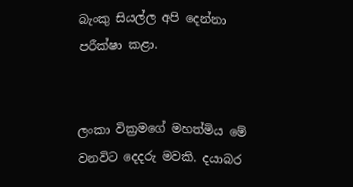බැංකු සියල්ල අපි දෙන්නා පරීක්ෂා කළා.


ලංකා වික්‍රමගේ මහත්මිය මේ වනවිට දෙදරු මවකි. දයාබර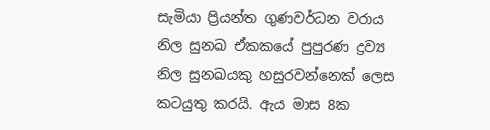සැමියා ප්‍රියන්ත ගුණවර්ධන වරාය නිල සුනඛ ඒකකයේ පුපුරණ ද්‍රව්‍ය නිල සුනඛයකු හසුරවන්නෙක් ලෙස කටයුතු කරයි. ඇය මාස 8ක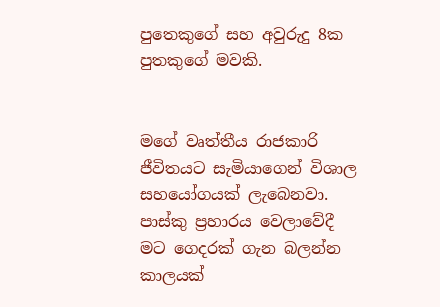පුතෙකුගේ සහ අවුරුදු 8ක පුතකුගේ මවකි.


මගේ වෘත්තීය රාජකාරි ජීවිතයට සැමියාගෙන් විශාල සහයෝගයක් ලැබෙනවා. පාස්කු ප්‍රහාරය වෙලාවේදී මට ගෙදරක් ගැන බලන්න කාලයක්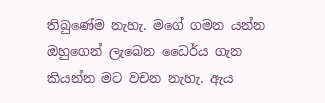තිබුණේම නැහැ. මගේ ගමන යන්න ඔහුගෙන් ලැබෙන ධෛර්ය ගැන කියන්න මට වචන නැහැ. ඇය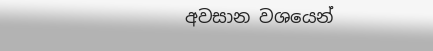අවසාන වශයෙන්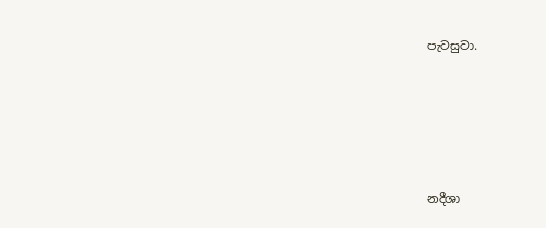පැවසුවා.





නදීශා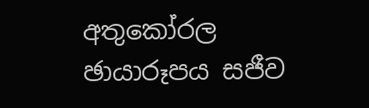අතුකෝරල
ඡායාරූපය සජීව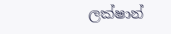ලක්ෂාන්